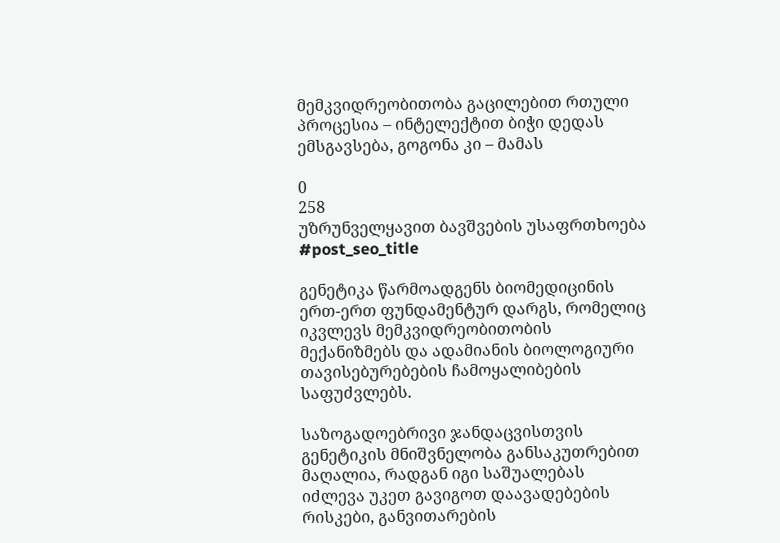მემკვიდრეობითობა გაცილებით რთული პროცესია – ინტელექტით ბიჭი დედას ემსგავსება, გოგონა კი – მამას

0
258
უზრუნველყავით ბავშვების უსაფრთხოება
#post_seo_title

გენეტიკა წარმოადგენს ბიომედიცინის ერთ-ერთ ფუნდამენტურ დარგს, რომელიც იკვლევს მემკვიდრეობითობის მექანიზმებს და ადამიანის ბიოლოგიური თავისებურებების ჩამოყალიბების საფუძვლებს.

საზოგადოებრივი ჯანდაცვისთვის გენეტიკის მნიშვნელობა განსაკუთრებით მაღალია, რადგან იგი საშუალებას იძლევა უკეთ გავიგოთ დაავადებების რისკები, განვითარების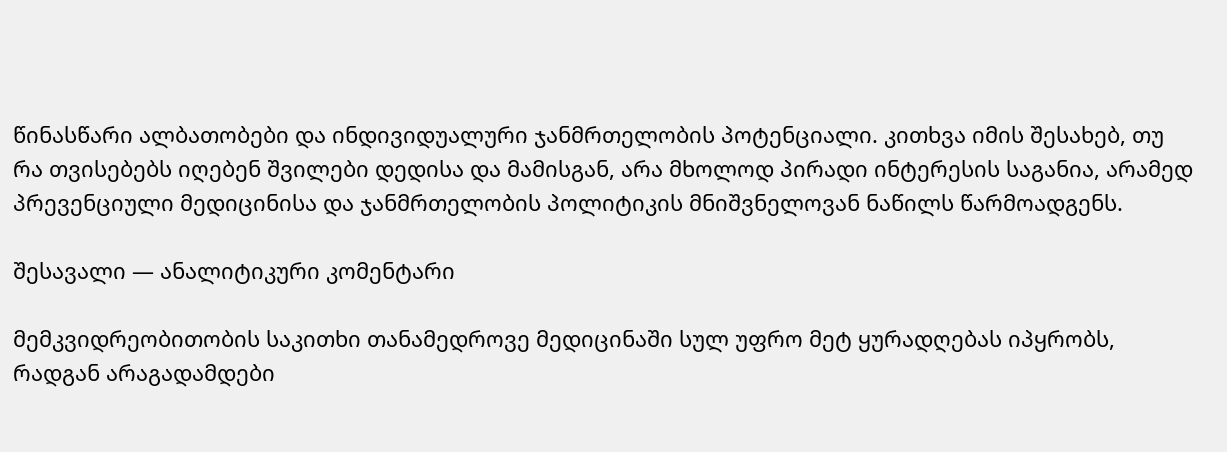წინასწარი ალბათობები და ინდივიდუალური ჯანმრთელობის პოტენციალი. კითხვა იმის შესახებ, თუ რა თვისებებს იღებენ შვილები დედისა და მამისგან, არა მხოლოდ პირადი ინტერესის საგანია, არამედ პრევენციული მედიცინისა და ჯანმრთელობის პოლიტიკის მნიშვნელოვან ნაწილს წარმოადგენს.

შესავალი — ანალიტიკური კომენტარი

მემკვიდრეობითობის საკითხი თანამედროვე მედიცინაში სულ უფრო მეტ ყურადღებას იპყრობს, რადგან არაგადამდები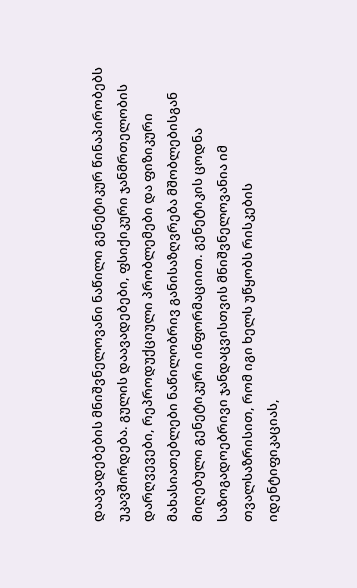დაავადებების მნიშვნელოვანი ნაწილი გენეტიკურ წინაპირობებს უკავშირდება. გულის დაავადებები, ფსიქიკური ჯანმრთელობის დარღვევები, რეპროდუქციული პრობლემები და ფიზიკური მახასიათებლები ნაწილობრივ განისაზღვრება მშობლებისგან მიღებული გენეტიკური ინფორმაციით. გენეტიკის ცოდნა საზოგადოებრივი ჯანდაცვისთვის მნიშვნელოვანია იმ თვალსაზრისით, რომ იგი ხელს უწყობს რისკების იდენტიფიკაციას,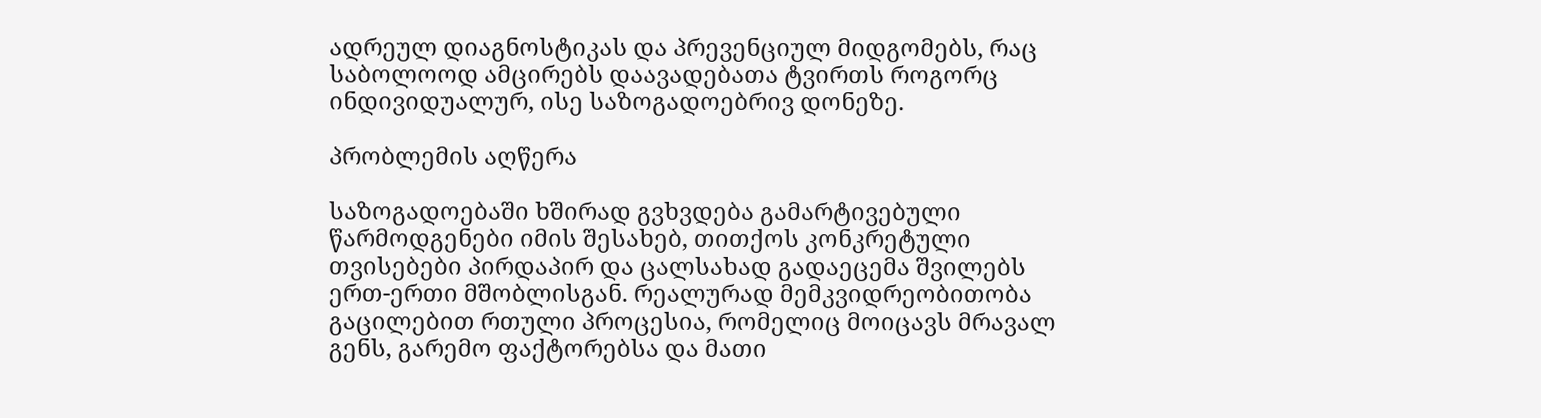ადრეულ დიაგნოსტიკას და პრევენციულ მიდგომებს, რაც საბოლოოდ ამცირებს დაავადებათა ტვირთს როგორც ინდივიდუალურ, ისე საზოგადოებრივ დონეზე.

პრობლემის აღწერა

საზოგადოებაში ხშირად გვხვდება გამარტივებული წარმოდგენები იმის შესახებ, თითქოს კონკრეტული თვისებები პირდაპირ და ცალსახად გადაეცემა შვილებს ერთ-ერთი მშობლისგან. რეალურად მემკვიდრეობითობა გაცილებით რთული პროცესია, რომელიც მოიცავს მრავალ გენს, გარემო ფაქტორებსა და მათი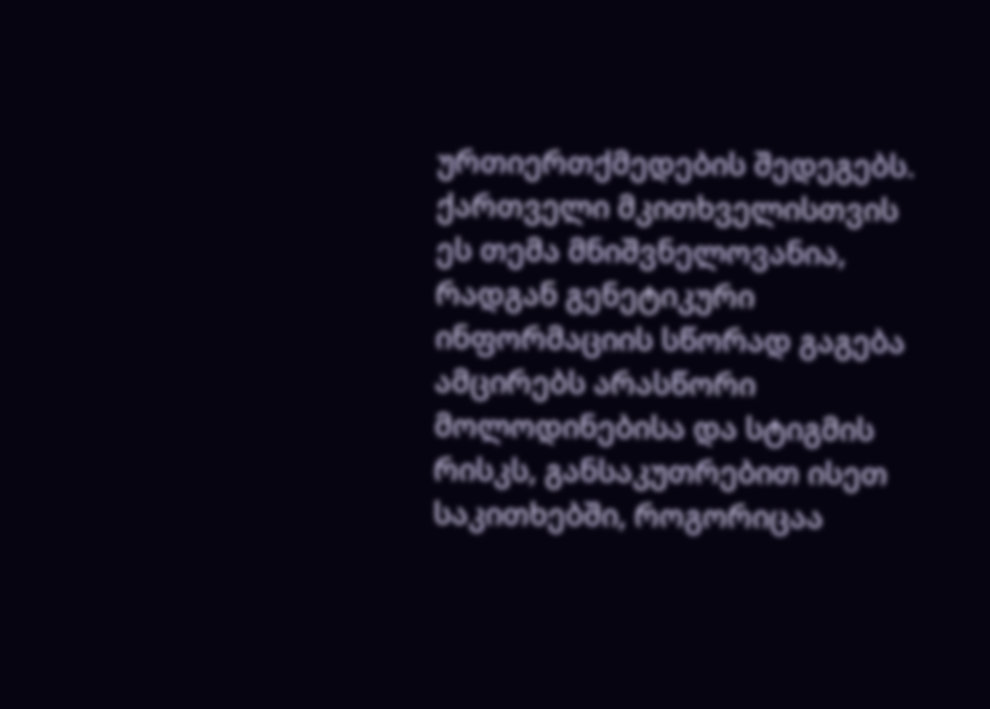ურთიერთქმედების შედეგებს. ქართველი მკითხველისთვის ეს თემა მნიშვნელოვანია, რადგან გენეტიკური ინფორმაციის სწორად გაგება ამცირებს არასწორი მოლოდინებისა და სტიგმის რისკს, განსაკუთრებით ისეთ საკითხებში, როგორიცაა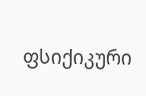ფსიქიკური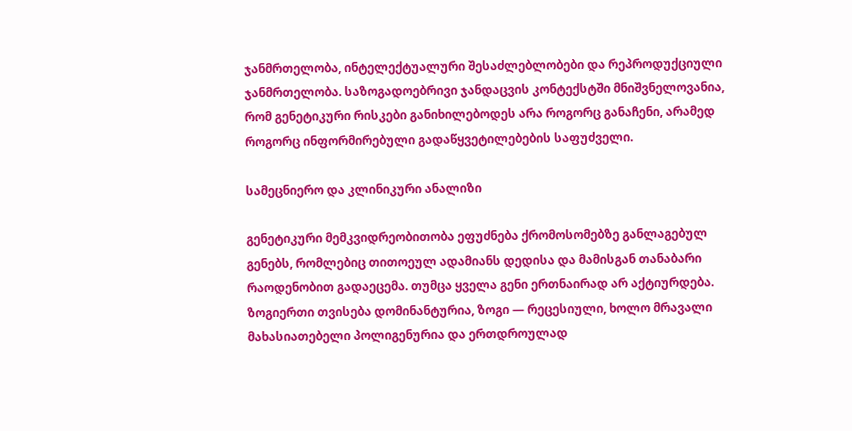ჯანმრთელობა, ინტელექტუალური შესაძლებლობები და რეპროდუქციული ჯანმრთელობა. საზოგადოებრივი ჯანდაცვის კონტექსტში მნიშვნელოვანია, რომ გენეტიკური რისკები განიხილებოდეს არა როგორც განაჩენი, არამედ როგორც ინფორმირებული გადაწყვეტილებების საფუძველი.

სამეცნიერო და კლინიკური ანალიზი

გენეტიკური მემკვიდრეობითობა ეფუძნება ქრომოსომებზე განლაგებულ გენებს, რომლებიც თითოეულ ადამიანს დედისა და მამისგან თანაბარი რაოდენობით გადაეცემა. თუმცა ყველა გენი ერთნაირად არ აქტიურდება. ზოგიერთი თვისება დომინანტურია, ზოგი — რეცესიული, ხოლო მრავალი მახასიათებელი პოლიგენურია და ერთდროულად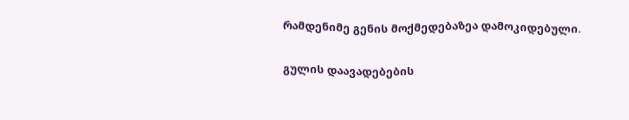რამდენიმე გენის მოქმედებაზეა დამოკიდებული.

გულის დაავადებების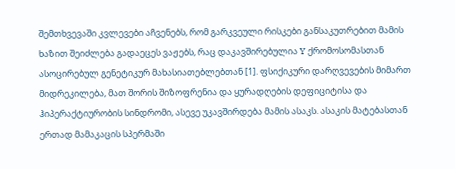შემთხვევაში კვლევები აჩვენებს, რომ გარკვეული რისკები განსაკუთრებით მამის ხაზით შეიძლება გადაეცეს ვაჟებს, რაც დაკავშირებულია Y ქრომოსომასთან ასოცირებულ გენეტიკურ მახასიათებლებთან [1]. ფსიქიკური დარღვევების მიმართ მიდრეკილება, მათ შორის შიზოფრენია და ყურადღების დეფიციტისა და ჰიპერაქტიურობის სინდრომი, ასევე უკავშირდება მამის ასაკს. ასაკის მატებასთან ერთად მამაკაცის სპერმაში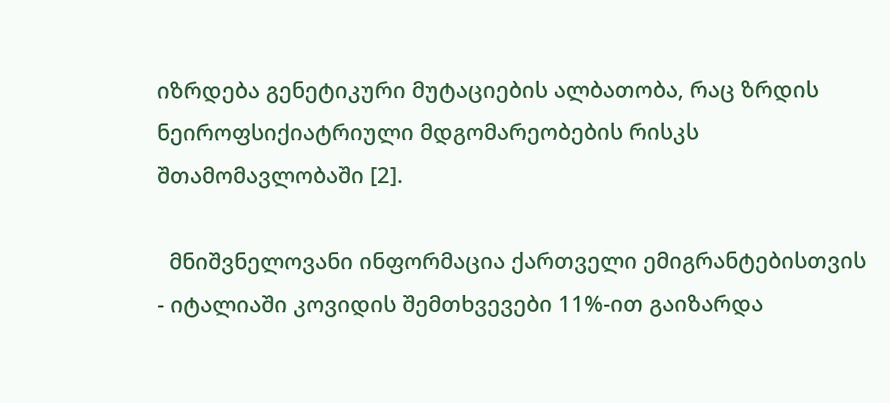იზრდება გენეტიკური მუტაციების ალბათობა, რაც ზრდის ნეიროფსიქიატრიული მდგომარეობების რისკს შთამომავლობაში [2].

  მნიშვნელოვანი ინფორმაცია ქართველი ემიგრანტებისთვის - იტალიაში კოვიდის შემთხვევები 11%-ით გაიზარდა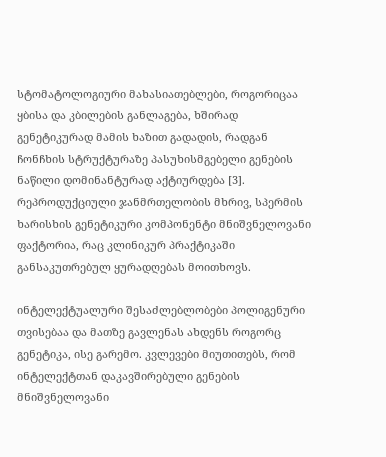სტომატოლოგიური მახასიათებლები, როგორიცაა ყბისა და კბილების განლაგება, ხშირად გენეტიკურად მამის ხაზით გადადის, რადგან ჩონჩხის სტრუქტურაზე პასუხისმგებელი გენების ნაწილი დომინანტურად აქტიურდება [3]. რეპროდუქციული ჯანმრთელობის მხრივ, სპერმის ხარისხის გენეტიკური კომპონენტი მნიშვნელოვანი ფაქტორია, რაც კლინიკურ პრაქტიკაში განსაკუთრებულ ყურადღებას მოითხოვს.

ინტელექტუალური შესაძლებლობები პოლიგენური თვისებაა და მათზე გავლენას ახდენს როგორც გენეტიკა, ისე გარემო. კვლევები მიუთითებს, რომ ინტელექტთან დაკავშირებული გენების მნიშვნელოვანი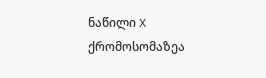ნაწილი X ქრომოსომაზეა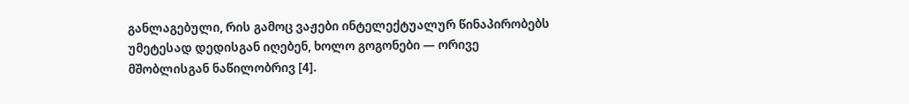განლაგებული, რის გამოც ვაჟები ინტელექტუალურ წინაპირობებს უმეტესად დედისგან იღებენ, ხოლო გოგონები — ორივე მშობლისგან ნაწილობრივ [4].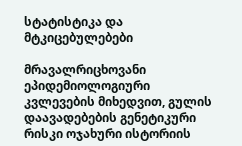სტატისტიკა და მტკიცებულებები

მრავალრიცხოვანი ეპიდემიოლოგიური კვლევების მიხედვით, გულის დაავადებების გენეტიკური რისკი ოჯახური ისტორიის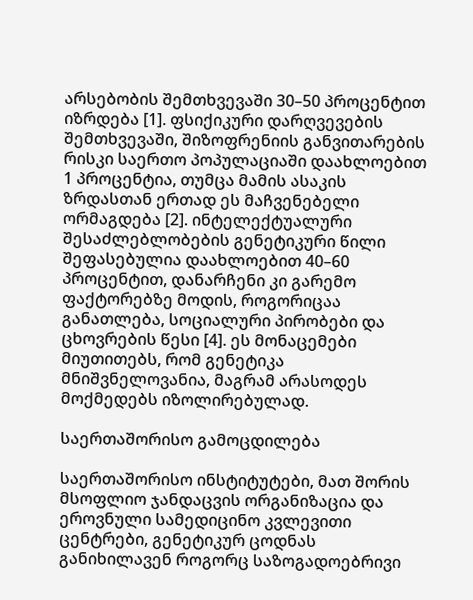არსებობის შემთხვევაში 30–50 პროცენტით იზრდება [1]. ფსიქიკური დარღვევების შემთხვევაში, შიზოფრენიის განვითარების რისკი საერთო პოპულაციაში დაახლოებით 1 პროცენტია, თუმცა მამის ასაკის ზრდასთან ერთად ეს მაჩვენებელი ორმაგდება [2]. ინტელექტუალური შესაძლებლობების გენეტიკური წილი შეფასებულია დაახლოებით 40–60 პროცენტით, დანარჩენი კი გარემო ფაქტორებზე მოდის, როგორიცაა განათლება, სოციალური პირობები და ცხოვრების წესი [4]. ეს მონაცემები მიუთითებს, რომ გენეტიკა მნიშვნელოვანია, მაგრამ არასოდეს მოქმედებს იზოლირებულად.

საერთაშორისო გამოცდილება

საერთაშორისო ინსტიტუტები, მათ შორის მსოფლიო ჯანდაცვის ორგანიზაცია და ეროვნული სამედიცინო კვლევითი ცენტრები, გენეტიკურ ცოდნას განიხილავენ როგორც საზოგადოებრივი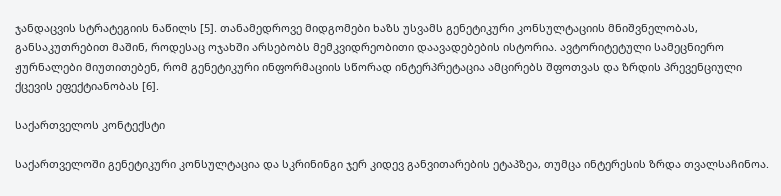ჯანდაცვის სტრატეგიის ნაწილს [5]. თანამედროვე მიდგომები ხაზს უსვამს გენეტიკური კონსულტაციის მნიშვნელობას, განსაკუთრებით მაშინ, როდესაც ოჯახში არსებობს მემკვიდრეობითი დაავადებების ისტორია. ავტორიტეტული სამეცნიერო ჟურნალები მიუთითებენ, რომ გენეტიკური ინფორმაციის სწორად ინტერპრეტაცია ამცირებს შფოთვას და ზრდის პრევენციული ქცევის ეფექტიანობას [6].

საქართველოს კონტექსტი

საქართველოში გენეტიკური კონსულტაცია და სკრინინგი ჯერ კიდევ განვითარების ეტაპზეა, თუმცა ინტერესის ზრდა თვალსაჩინოა.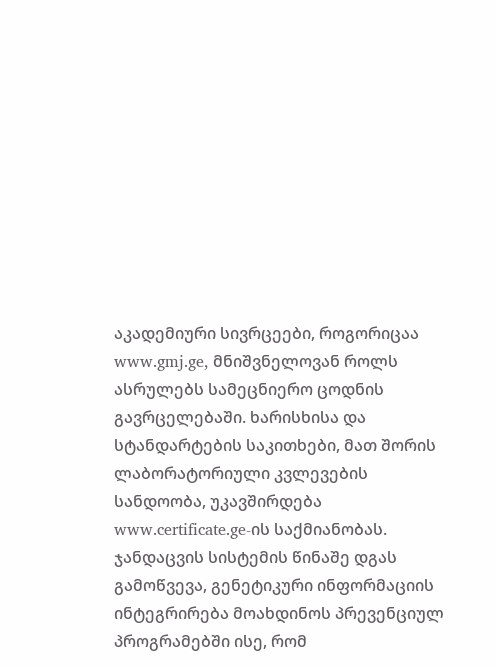აკადემიური სივრცეები, როგორიცაა www.gmj.ge, მნიშვნელოვან როლს ასრულებს სამეცნიერო ცოდნის გავრცელებაში. ხარისხისა და სტანდარტების საკითხები, მათ შორის ლაბორატორიული კვლევების სანდოობა, უკავშირდება www.certificate.ge-ის საქმიანობას. ჯანდაცვის სისტემის წინაშე დგას გამოწვევა, გენეტიკური ინფორმაციის ინტეგრირება მოახდინოს პრევენციულ პროგრამებში ისე, რომ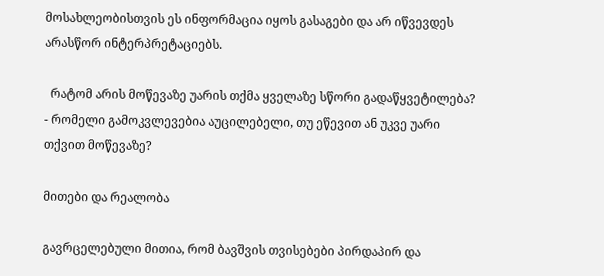მოსახლეობისთვის ეს ინფორმაცია იყოს გასაგები და არ იწვევდეს არასწორ ინტერპრეტაციებს.

  რატომ არის მოწევაზე უარის თქმა ყველაზე სწორი გადაწყვეტილება? - რომელი გამოკვლევებია აუცილებელი, თუ ეწევით ან უკვე უარი თქვით მოწევაზე?

მითები და რეალობა

გავრცელებული მითია, რომ ბავშვის თვისებები პირდაპირ და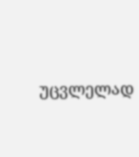უცვლელად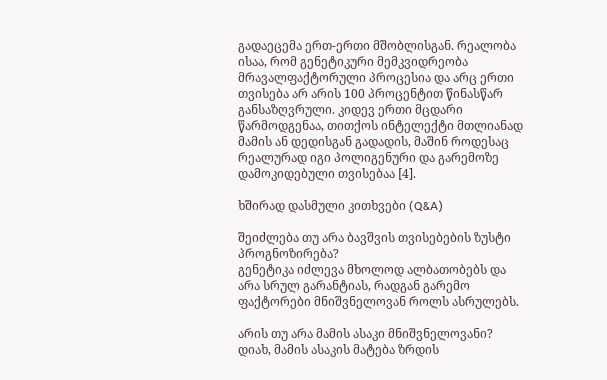გადაეცემა ერთ-ერთი მშობლისგან. რეალობა ისაა, რომ გენეტიკური მემკვიდრეობა მრავალფაქტორული პროცესია და არც ერთი თვისება არ არის 100 პროცენტით წინასწარ განსაზღვრული. კიდევ ერთი მცდარი წარმოდგენაა, თითქოს ინტელექტი მთლიანად მამის ან დედისგან გადადის, მაშინ როდესაც რეალურად იგი პოლიგენური და გარემოზე დამოკიდებული თვისებაა [4].

ხშირად დასმული კითხვები (Q&A)

შეიძლება თუ არა ბავშვის თვისებების ზუსტი პროგნოზირება?
გენეტიკა იძლევა მხოლოდ ალბათობებს და არა სრულ გარანტიას, რადგან გარემო ფაქტორები მნიშვნელოვან როლს ასრულებს.

არის თუ არა მამის ასაკი მნიშვნელოვანი?
დიახ, მამის ასაკის მატება ზრდის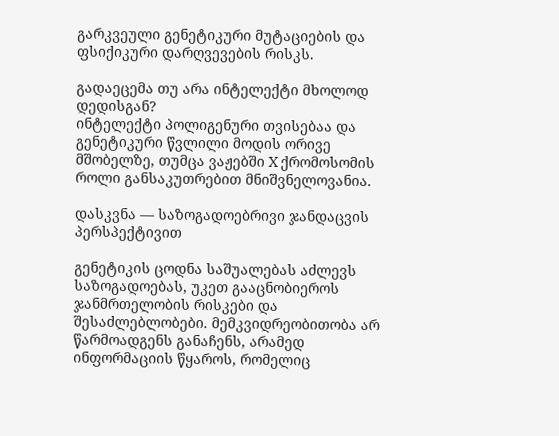გარკვეული გენეტიკური მუტაციების და ფსიქიკური დარღვევების რისკს.

გადაეცემა თუ არა ინტელექტი მხოლოდ დედისგან?
ინტელექტი პოლიგენური თვისებაა და გენეტიკური წვლილი მოდის ორივე მშობელზე, თუმცა ვაჟებში X ქრომოსომის როლი განსაკუთრებით მნიშვნელოვანია.

დასკვნა — საზოგადოებრივი ჯანდაცვის პერსპექტივით

გენეტიკის ცოდნა საშუალებას აძლევს საზოგადოებას, უკეთ გააცნობიეროს ჯანმრთელობის რისკები და შესაძლებლობები. მემკვიდრეობითობა არ წარმოადგენს განაჩენს, არამედ ინფორმაციის წყაროს, რომელიც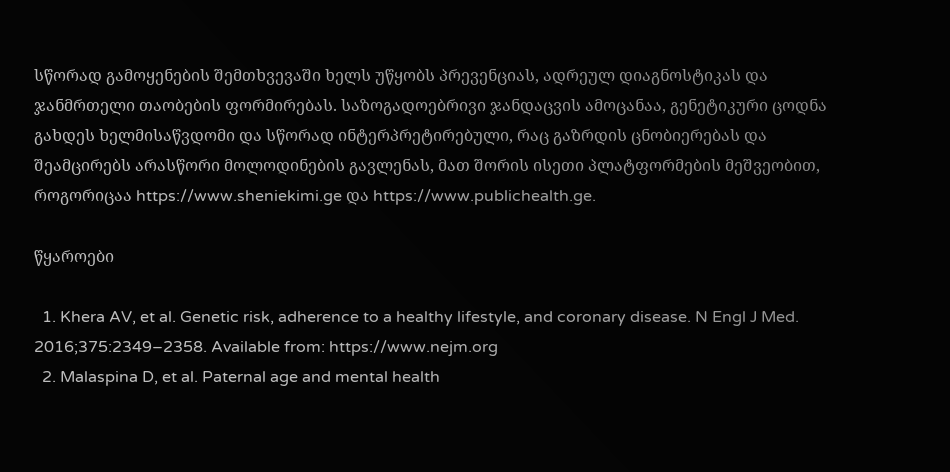სწორად გამოყენების შემთხვევაში ხელს უწყობს პრევენციას, ადრეულ დიაგნოსტიკას და ჯანმრთელი თაობების ფორმირებას. საზოგადოებრივი ჯანდაცვის ამოცანაა, გენეტიკური ცოდნა გახდეს ხელმისაწვდომი და სწორად ინტერპრეტირებული, რაც გაზრდის ცნობიერებას და შეამცირებს არასწორი მოლოდინების გავლენას, მათ შორის ისეთი პლატფორმების მეშვეობით, როგორიცაა https://www.sheniekimi.ge და https://www.publichealth.ge.

წყაროები

  1. Khera AV, et al. Genetic risk, adherence to a healthy lifestyle, and coronary disease. N Engl J Med. 2016;375:2349–2358. Available from: https://www.nejm.org
  2. Malaspina D, et al. Paternal age and mental health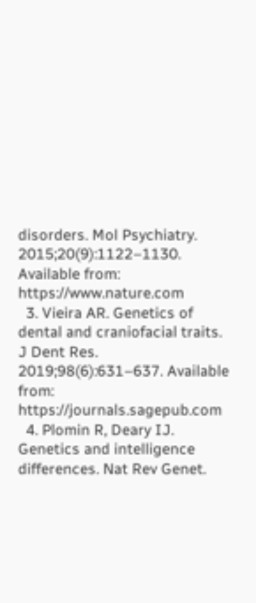disorders. Mol Psychiatry. 2015;20(9):1122–1130. Available from: https://www.nature.com
  3. Vieira AR. Genetics of dental and craniofacial traits. J Dent Res. 2019;98(6):631–637. Available from: https://journals.sagepub.com
  4. Plomin R, Deary IJ. Genetics and intelligence differences. Nat Rev Genet.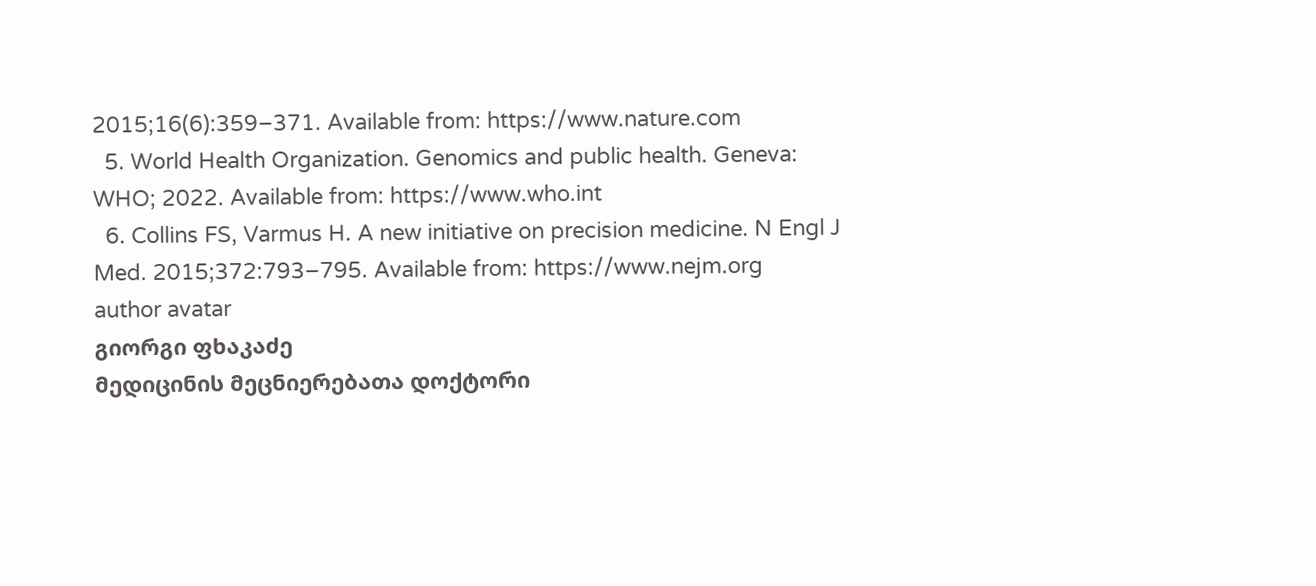2015;16(6):359–371. Available from: https://www.nature.com
  5. World Health Organization. Genomics and public health. Geneva: WHO; 2022. Available from: https://www.who.int
  6. Collins FS, Varmus H. A new initiative on precision medicine. N Engl J Med. 2015;372:793–795. Available from: https://www.nejm.org
author avatar
გიორგი ფხაკაძე
მედიცინის მეცნიერებათა დოქტორი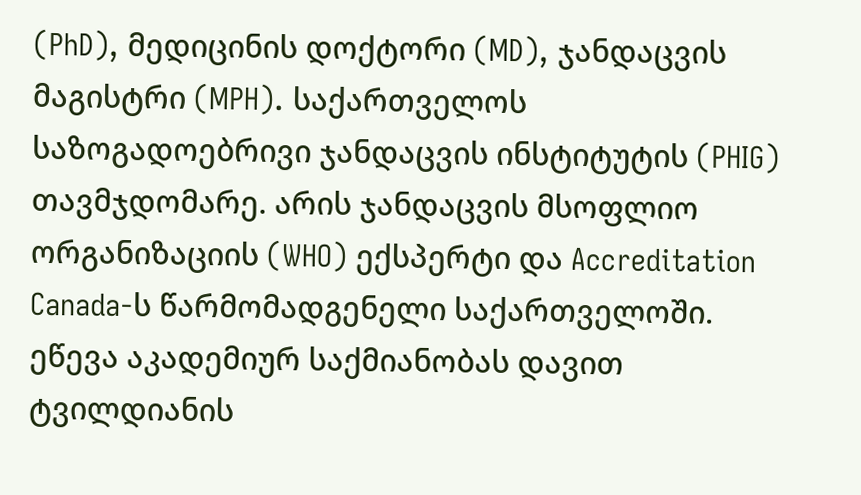(PhD), მედიცინის დოქტორი (MD), ჯანდაცვის მაგისტრი (MPH). საქართველოს საზოგადოებრივი ჯანდაცვის ინსტიტუტის (PHIG) თავმჯდომარე. არის ჯანდაცვის მსოფლიო ორგანიზაციის (WHO) ექსპერტი და Accreditation Canada-ს წარმომადგენელი საქართველოში. ეწევა აკადემიურ საქმიანობას დავით ტვილდიანის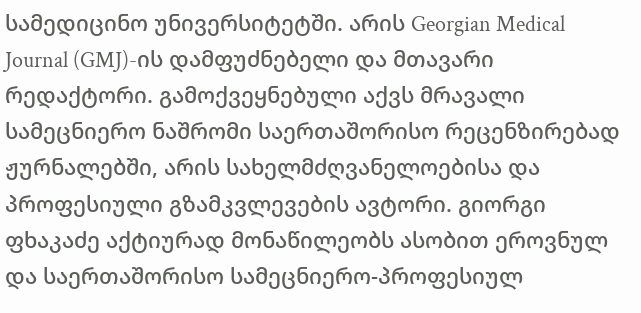სამედიცინო უნივერსიტეტში. არის Georgian Medical Journal (GMJ)-ის დამფუძნებელი და მთავარი რედაქტორი. გამოქვეყნებული აქვს მრავალი სამეცნიერო ნაშრომი საერთაშორისო რეცენზირებად ჟურნალებში, არის სახელმძღვანელოებისა და პროფესიული გზამკვლევების ავტორი. გიორგი ფხაკაძე აქტიურად მონაწილეობს ასობით ეროვნულ და საერთაშორისო სამეცნიერო-პროფესიულ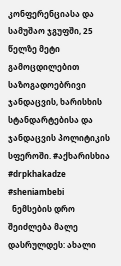კონფერენციასა და სამუშაო ჯგუფში, 25 წელზე მეტი გამოცდილებით საზოგადოებრივი ჯანდაცვის, ხარისხის სტანდარტებისა და ჯანდაცვის პოლიტიკის სფეროში. #აქხარისხია #drpkhakadze #sheniambebi
  ნემსების დრო შეიძლება მალე დასრულდეს: ახალი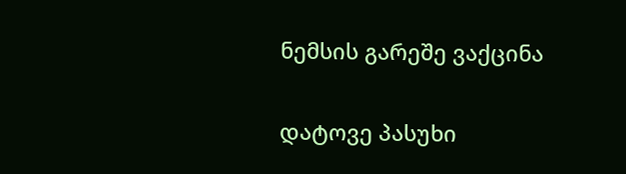ნემსის გარეშე ვაქცინა

დატოვე პასუხი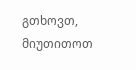გთხოვთ, მიუთითოთ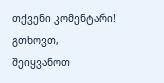თქვენი კომენტარი!
გთხოვთ, შეიყვანოთ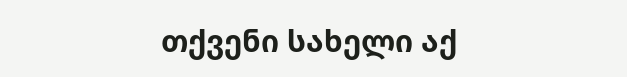თქვენი სახელი აქ